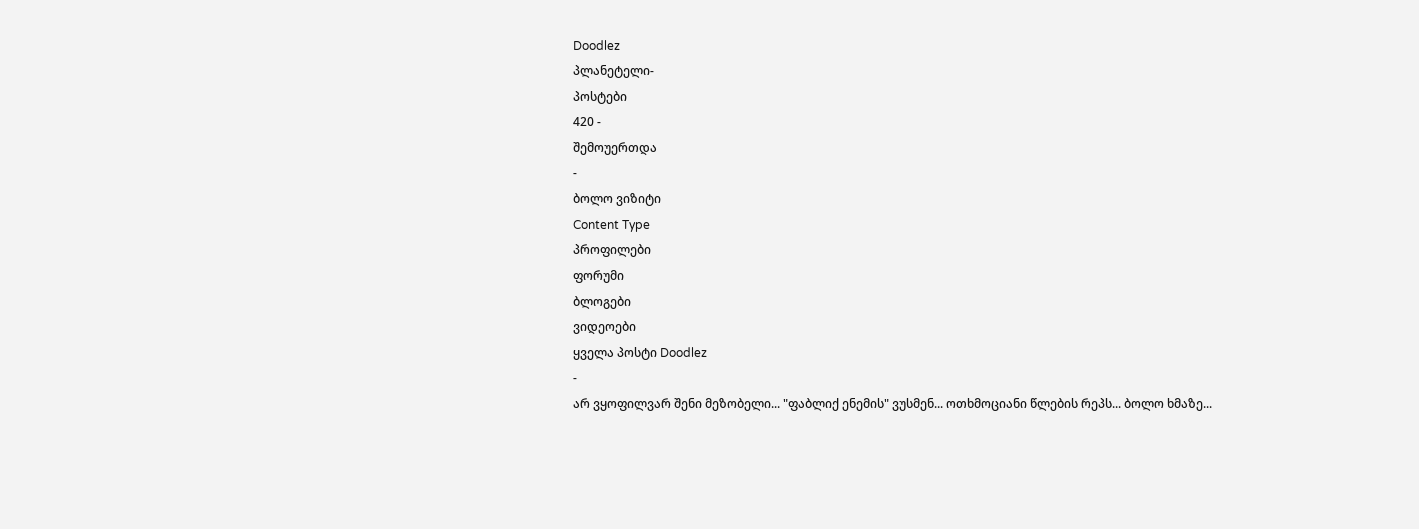Doodlez
პლანეტელი-
პოსტები
420 -
შემოუერთდა
-
ბოლო ვიზიტი
Content Type
პროფილები
ფორუმი
ბლოგები
ვიდეოები
ყველა პოსტი Doodlez
-
არ ვყოფილვარ შენი მეზობელი... "ფაბლიქ ენემის" ვუსმენ... ოთხმოციანი წლების რეპს... ბოლო ხმაზე...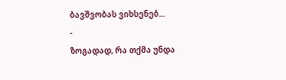ბავშვობას ვიხსენებ...
-
ზოგადად, რა თქმა უნდა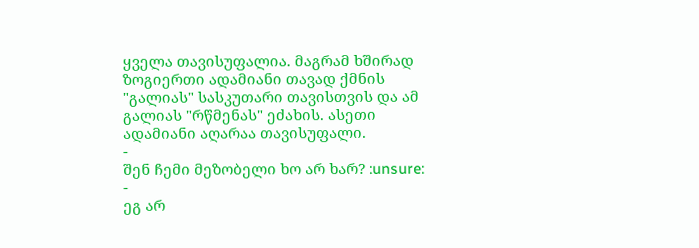ყველა თავისუფალია. მაგრამ ხშირად ზოგიერთი ადამიანი თავად ქმნის "გალიას" სასკუთარი თავისთვის და ამ გალიას "რწმენას" ეძახის. ასეთი ადამიანი აღარაა თავისუფალი.
-
შენ ჩემი მეზობელი ხო არ ხარ? :unsure:
-
ეგ არ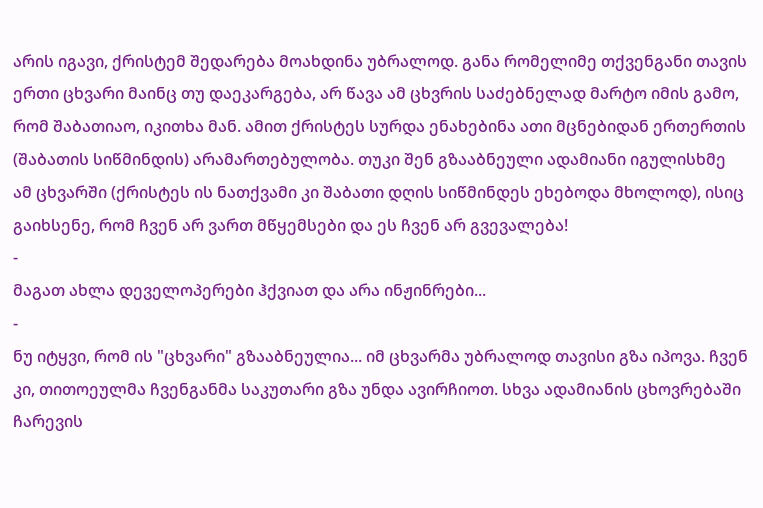არის იგავი, ქრისტემ შედარება მოახდინა უბრალოდ. განა რომელიმე თქვენგანი თავის ერთი ცხვარი მაინც თუ დაეკარგება, არ წავა ამ ცხვრის საძებნელად მარტო იმის გამო, რომ შაბათიაო, იკითხა მან. ამით ქრისტეს სურდა ენახებინა ათი მცნებიდან ერთერთის (შაბათის სიწმინდის) არამართებულობა. თუკი შენ გზააბნეული ადამიანი იგულისხმე ამ ცხვარში (ქრისტეს ის ნათქვამი კი შაბათი დღის სიწმინდეს ეხებოდა მხოლოდ), ისიც გაიხსენე, რომ ჩვენ არ ვართ მწყემსები და ეს ჩვენ არ გვევალება!
-
მაგათ ახლა დეველოპერები ჰქვიათ და არა ინჟინრები...
-
ნუ იტყვი, რომ ის "ცხვარი" გზააბნეულია... იმ ცხვარმა უბრალოდ თავისი გზა იპოვა. ჩვენ კი, თითოეულმა ჩვენგანმა საკუთარი გზა უნდა ავირჩიოთ. სხვა ადამიანის ცხოვრებაში ჩარევის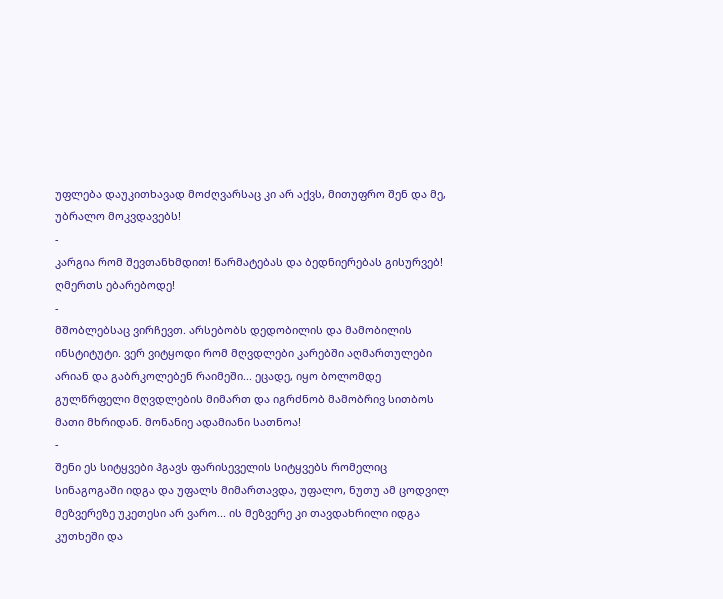უფლება დაუკითხავად მოძღვარსაც კი არ აქვს, მითუფრო შენ და მე, უბრალო მოკვდავებს!
-
კარგია რომ შევთანხმდით! წარმატებას და ბედნიერებას გისურვებ! ღმერთს ებარებოდე!
-
მშობლებსაც ვირჩევთ. არსებობს დედობილის და მამობილის ინსტიტუტი. ვერ ვიტყოდი რომ მღვდლები კარებში აღმართულები არიან და გაბრკოლებენ რაიმეში... ეცადე, იყო ბოლომდე გულწრფელი მღვდლების მიმართ და იგრძნობ მამობრივ სითბოს მათი მხრიდან. მონანიე ადამიანი სათნოა!
-
შენი ეს სიტყვები ჰგავს ფარისეველის სიტყვებს რომელიც სინაგოგაში იდგა და უფალს მიმართავდა, უფალო, ნუთუ ამ ცოდვილ მეზვერეზე უკეთესი არ ვარო... ის მეზვერე კი თავდახრილი იდგა კუთხეში და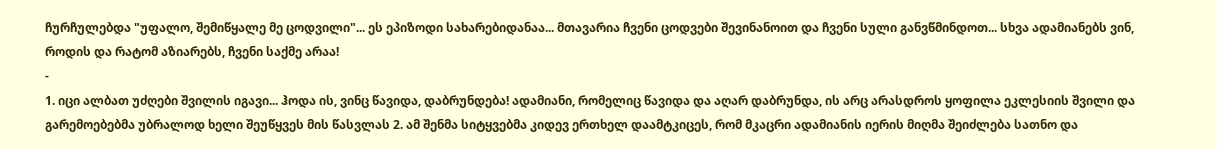ჩურჩულებდა "უფალო, შემიწყალე მე ცოდვილი"... ეს ეპიზოდი სახარებიდანაა... მთავარია ჩვენი ცოდვები შევინანოით და ჩვენი სული განვწმინდოთ... სხვა ადამიანებს ვინ, როდის და რატომ აზიარებს, ჩვენი საქმე არაა!
-
1. იცი ალბათ უძღები შვილის იგავი... ჰოდა ის, ვინც წავიდა, დაბრუნდება! ადამიანი, რომელიც წავიდა და აღარ დაბრუნდა, ის არც არასდროს ყოფილა ეკლესიის შვილი და გარემოებებმა უბრალოდ ხელი შეუწყვეს მის წასვლას 2. ამ შენმა სიტყვებმა კიდევ ერთხელ დაამტკიცეს, რომ მკაცრი ადამიანის იერის მიღმა შეიძლება სათნო და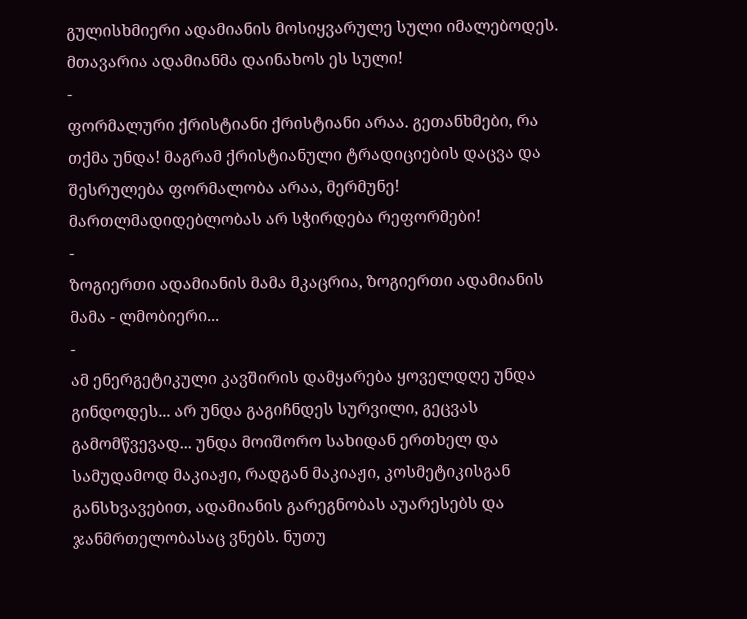გულისხმიერი ადამიანის მოსიყვარულე სული იმალებოდეს. მთავარია ადამიანმა დაინახოს ეს სული!
-
ფორმალური ქრისტიანი ქრისტიანი არაა. გეთანხმები, რა თქმა უნდა! მაგრამ ქრისტიანული ტრადიციების დაცვა და შესრულება ფორმალობა არაა, მერმუნე! მართლმადიდებლობას არ სჭირდება რეფორმები!
-
ზოგიერთი ადამიანის მამა მკაცრია, ზოგიერთი ადამიანის მამა - ლმობიერი...
-
ამ ენერგეტიკული კავშირის დამყარება ყოველდღე უნდა გინდოდეს... არ უნდა გაგიჩნდეს სურვილი, გეცვას გამომწვევად... უნდა მოიშორო სახიდან ერთხელ და სამუდამოდ მაკიაჟი, რადგან მაკიაჟი, კოსმეტიკისგან განსხვავებით, ადამიანის გარეგნობას აუარესებს და ჯანმრთელობასაც ვნებს. ნუთუ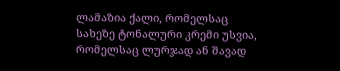ლამაზია ქალი, რომელსაც სახეზე ტონალური კრემი უსვია, რომელსაც ლურჯად ან შავად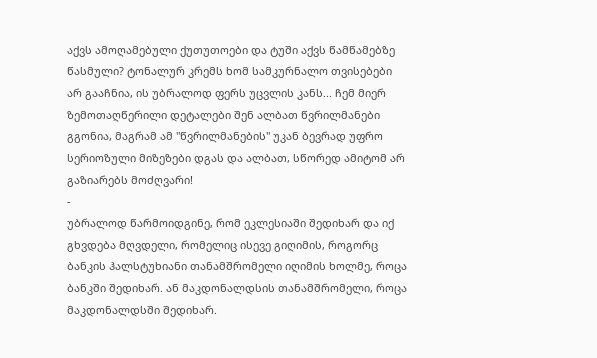აქვს ამოღამებული ქუთუთოები და ტუში აქვს წამწამებზე წასმული? ტონალურ კრემს ხომ სამკურნალო თვისებები არ გააჩნია, ის უბრალოდ ფერს უცვლის კანს... ჩემ მიერ ზემოთაღწერილი დეტალები შენ ალბათ წვრილმანები გგონია, მაგრამ ამ "წვრილმანების" უკან ბევრად უფრო სერიოზული მიზეზები დგას და ალბათ, სწორედ ამიტომ არ გაზიარებს მოძღვარი!
-
უბრალოდ წარმოიდგინე, რომ ეკლესიაში შედიხარ და იქ გხვდება მღვდელი, რომელიც ისევე გიღიმის, როგორც ბანკის ჰალსტუხიანი თანამშრომელი იღიმის ხოლმე, როცა ბანკში შედიხარ. ან მაკდონალდსის თანამშრომელი, როცა მაკდონალდსში შედიხარ.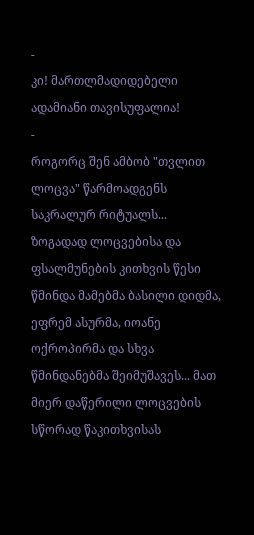-
კი! მართლმადიდებელი ადამიანი თავისუფალია!
-
როგორც შენ ამბობ "თვლით ლოცვა" წარმოადგენს საკრალურ რიტუალს... ზოგადად ლოცვებისა და ფსალმუნების კითხვის წესი წმინდა მამებმა ბასილი დიდმა, ეფრემ ასურმა, იოანე ოქროპირმა და სხვა წმინდანებმა შეიმუშავეს... მათ მიერ დაწერილი ლოცვების სწორად წაკითხვისას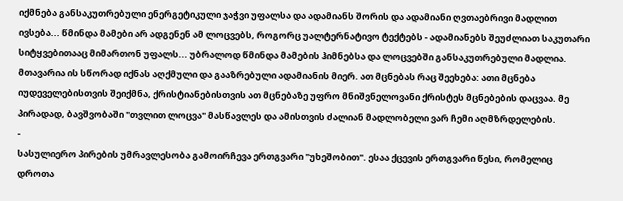იქმნება განსაკუთრებული ენერგეტიკული ჯაჭვი უფალსა და ადამიანს შორის და ადამიანი ღვთაებრივი მადლით ივსება... წმინდა მამები არ ადგენენ ამ ლოცვებს, როგორც უალტერნატივო ტექტებს - ადამიანებს შეუძლიათ საკუთარი სიტყვებითააც მიმართონ უფალს... უბრალოდ წმინდა მამების ჰიმნებსა და ლოცვებში განსაკუთრებული მადლია. მთავარია ის სწორად იქნას აღქმული და გააზრებული ადამიანის მიერ. ათ მცნებას რაც შეეხება: ათი მცნება იუდეველებისთვის შეიქმნა, ქრისტიანებისთვის ათ მცნებაზე უფრო მნიშვნელოვანი ქრისტეს მცნებების დაცვაა. მე პირადად, ბავშვობაში "თვლით ლოცვა" მასწავლეს და ამისთვის ძალიან მადლობელი ვარ ჩემი აღმზრდელების.
-
სასულიერო პირების უმრავლესობა გამოირჩევა ერთგვარი "უხეშობით". ესაა ქცევის ერთგვარი წესი, რომელიც დროთა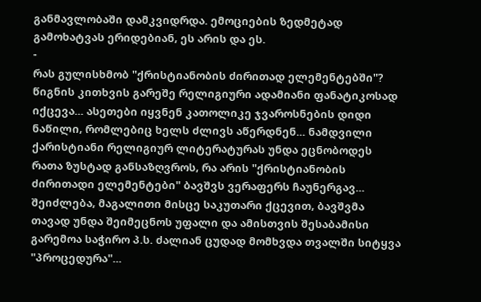განმავლობაში დამკვიდრდა. ემოციების ზედმეტად გამოხატვას ერიდებიან, ეს არის და ეს.
-
რას გულისხმობ "ქრისტიანობის ძირითად ელემენტებში"? წიგნის კითხვის გარეშე რელიგიური ადამიანი ფანატიკოსად იქცევა... ასეთები იყვნენ კათოლიკე ჯვაროსნების დიდი ნაწილი, რომლებიც ხელს ძლივს აწერდნენ... ნამდვილი ქარისტიანი რელიგიურ ლიტერატურას უნდა ეცნობოდეს რათა ზუსტად განსაზღვროს, რა არის "ქრისტიანობის ძირითადი ელემენტები" ბავშვს ვერაფერს ჩაუნერგავ... შეიძლება, მაგალითი მისცე საკუთარი ქცევით, ბავშვმა თავად უნდა შეიმეცნოს უფალი და ამისთვის შესაბამისი გარემოა საჭირო პ.ს. ძალიან ცუდად მომხვდა თვალში სიტყვა "პროცედურა"...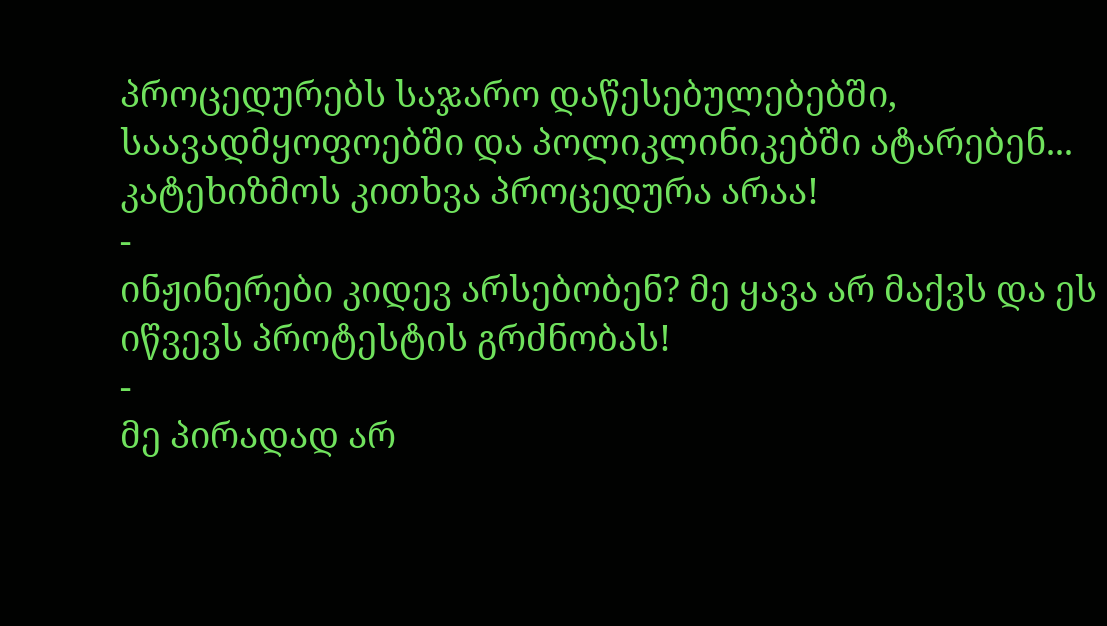პროცედურებს საჯარო დაწესებულებებში, საავადმყოფოებში და პოლიკლინიკებში ატარებენ... კატეხიზმოს კითხვა პროცედურა არაა!
-
ინჟინერები კიდევ არსებობენ? მე ყავა არ მაქვს და ეს იწვევს პროტესტის გრძნობას!
-
მე პირადად არ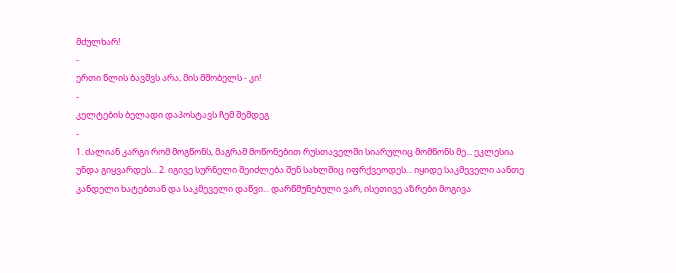მძულხარ!
-
ერთი წლის ბავშვს არა, მის მშობელს - კი!
-
კელტების ბელადი დაპოსტავს ჩემ შემდეგ
-
1. ძალიან კარგი რომ მოგწონს, მაგრამ მოწონებით რუსთაველში სიარულიც მომწონს მე... ეკლესია უნდა გიყვარდეს... 2. იგივე სურნელი შეიძლება შენ სახლშიც იფრქვეოდეს... იყიდე საკმეველი აანთე კანდელი ხატებთან და საკმეველი დაწვი... დარწმუნებული ვარ, ისეთივე აზრები მოგივა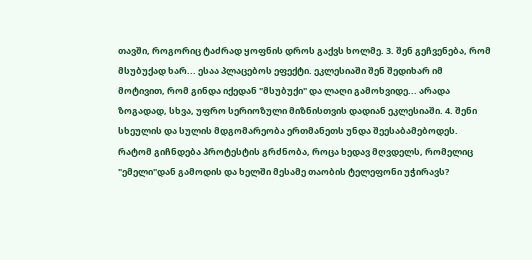თავში, როგორიც ტაძრად ყოფნის დროს გაქვს ხოლმე. 3. შენ გეჩვენება, რომ მსუბუქად ხარ... ესაა პლაცებოს ეფექტი. ეკლესიაში შენ შედიხარ იმ მოტივით, რომ გინდა იქედან "მსუბუქი" და ლაღი გამოხვიდე... არადა ზოგადად, სხვა, უფრო სერიოზული მიზნისთვის დადიან ეკლესიაში. 4. შენი სხეულის და სულის მდგომარეობა ერთმანეთს უნდა შეესაბამებოდეს. რატომ გიჩნდება პროტესტის გრძნობა, როცა ხედავ მღვდელს, რომელიც "ემელი"დან გამოდის და ხელში მესამე თაობის ტელეფონი უჭირავს?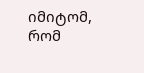იმიტომ, რომ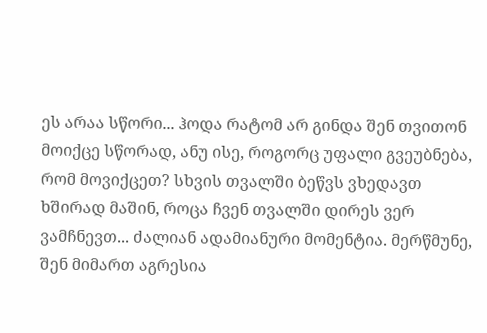ეს არაა სწორი... ჰოდა რატომ არ გინდა შენ თვითონ მოიქცე სწორად, ანუ ისე, როგორც უფალი გვეუბნება, რომ მოვიქცეთ? სხვის თვალში ბეწვს ვხედავთ ხშირად მაშინ, როცა ჩვენ თვალში დირეს ვერ ვამჩნევთ... ძალიან ადამიანური მომენტია. მერწმუნე, შენ მიმართ აგრესია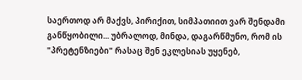საერთოდ არ მაქვს, პირიქით, სიმპათიით ვარ შენდამი განწყობილი... უბრალოდ, მინდა, დაგარწმუნო, რომ ის "პრეტენზიები" რასაც შენ ეკლესიას უყენებ,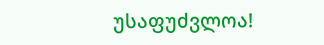უსაფუძვლოა!